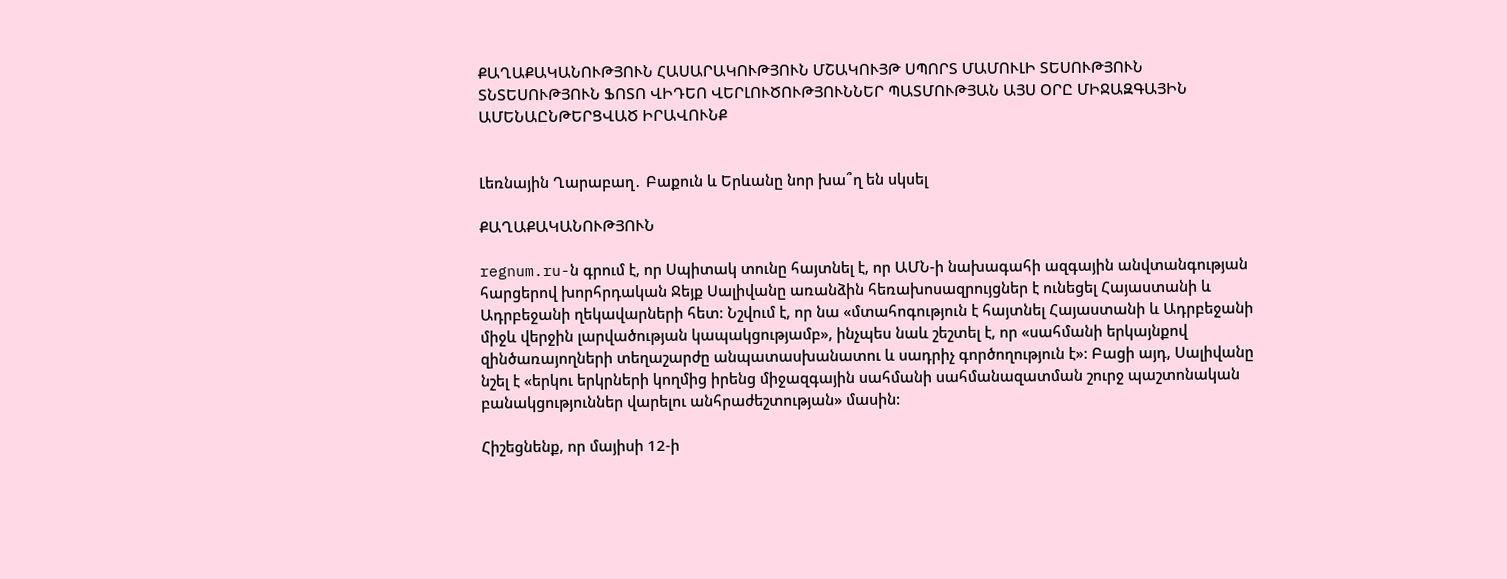ՔԱՂԱՔԱԿԱՆՈՒԹՅՈՒՆ ՀԱՍԱՐԱԿՈՒԹՅՈՒՆ ՄՇԱԿՈՒՅԹ ՍՊՈՐՏ ՄԱՄՈՒԼԻ ՏԵՍՈՒԹՅՈՒՆ ՏՆՏԵՍՈՒԹՅՈՒՆ ՖՈՏՈ ՎԻԴԵՈ ՎԵՐԼՈՒԾՈՒԹՅՈՒՆՆԵՐ ՊԱՏՄՈՒԹՅԱՆ ԱՅՍ ՕՐԸ ՄԻՋԱԶԳԱՅԻՆ ԱՄԵՆԱԸՆԹԵՐՑՎԱԾ ԻՐԱՎՈՒՆՔ


Լեռնային Ղարաբաղ․ Բաքուն և Երևանը նոր խա՞ղ են սկսել

ՔԱՂԱՔԱԿԱՆՈՒԹՅՈՒՆ

regnum.ru-ն գրում է, որ Սպիտակ տունը հայտնել է, որ ԱՄՆ-ի նախագահի ազգային անվտանգության հարցերով խորհրդական Ջեյք Սալիվանը առանձին հեռախոսազրույցներ է ունեցել Հայաստանի և Ադրբեջանի ղեկավարների հետ: Նշվում է, որ նա «մտահոգություն է հայտնել Հայաստանի և Ադրբեջանի միջև վերջին լարվածության կապակցությամբ», ինչպես նաև շեշտել է, որ «սահմանի երկայնքով զինծառայողների տեղաշարժը անպատասխանատու և սադրիչ գործողություն է»: Բացի այդ, Սալիվանը նշել է «երկու երկրների կողմից իրենց միջազգային սահմանի սահմանազատման շուրջ պաշտոնական բանակցություններ վարելու անհրաժեշտության» մասին:

Հիշեցնենք, որ մայիսի 12-ի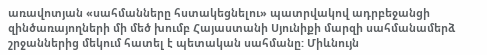առավոտյան «սահմանները հստակեցնելու» պատրվակով ադրբեջանցի զինծառայողների մի մեծ խումբ Հայաստանի Սյունիքի մարզի սահմանամերձ շրջաններից մեկում հատել է պետական սահմանը: Միևնույն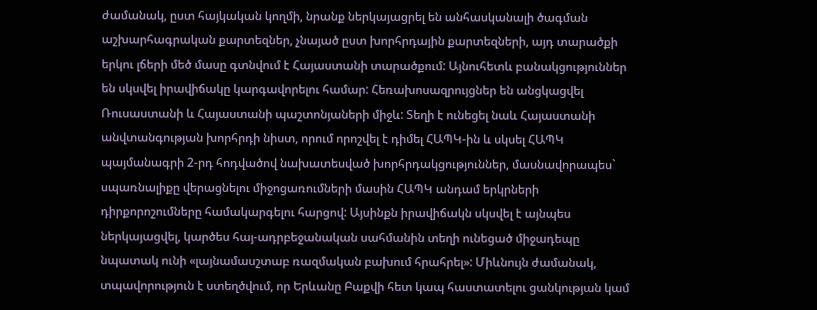ժամանակ, ըստ հայկական կողմի, նրանք ներկայացրել են անհասկանալի ծագման աշխարհագրական քարտեզներ, չնայած ըստ խորհրդային քարտեզների, այդ տարածքի երկու լճերի մեծ մասը գտնվում է Հայաստանի տարածքում: Այնուհետև բանակցություններ են սկսվել իրավիճակը կարգավորելու համար: Հեռախոսազրույցներ են անցկացվել Ռուսաստանի և Հայաստանի պաշտոնյաների միջև: Տեղի է ունեցել նաև Հայաստանի անվտանգության խորհրդի նիստ, որում որոշվել է դիմել ՀԱՊԿ-ին և սկսել ՀԱՊԿ  պայմանագրի 2-րդ հոդվածով նախատեսված խորհրդակցություններ, մասնավորապես` սպառնալիքը վերացնելու միջոցառումների մասին ՀԱՊԿ անդամ երկրների դիրքորոշումները համակարգելու հարցով: Այսինքն իրավիճակն սկսվել է այնպես ներկայացվել, կարծես հայ-ադրբեջանական սահմանին տեղի ունեցած միջադեպը նպատակ ունի «լայնամասշտաբ ռազմական բախում հրահրել»: Միևնույն ժամանակ, տպավորություն է ստեղծվում, որ Երևանը Բաքվի հետ կապ հաստատելու ցանկության կամ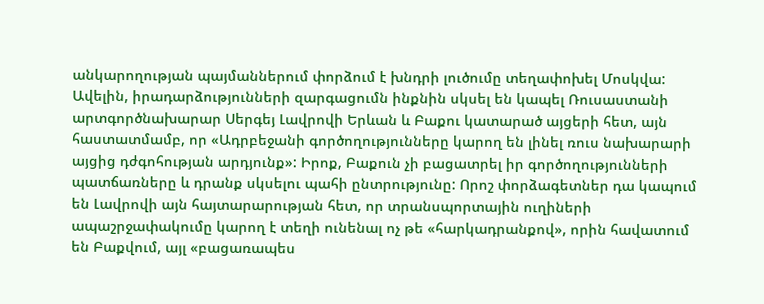անկարողության պայմաններում փորձում է խնդրի լուծումը տեղափոխել Մոսկվա: Ավելին, իրադարձությունների զարգացումն ինքնին սկսել են կապել Ռուսաստանի արտգործնախարար Սերգեյ Լավրովի Երևան և Բաքու կատարած այցերի հետ, այն հաստատմամբ, որ «Ադրբեջանի գործողությունները կարող են լինել ռուս նախարարի այցից դժգոհության արդյունք»: Իրոք, Բաքուն չի բացատրել իր գործողությունների պատճառները և դրանք սկսելու պահի ընտրությունը: Որոշ փորձագետներ դա կապում են Լավրովի այն հայտարարության հետ, որ տրանսպորտային ուղիների ապաշրջափակումը կարող է տեղի ունենալ ոչ թե «հարկադրանքով», որին հավատում են Բաքվում, այլ «բացառապես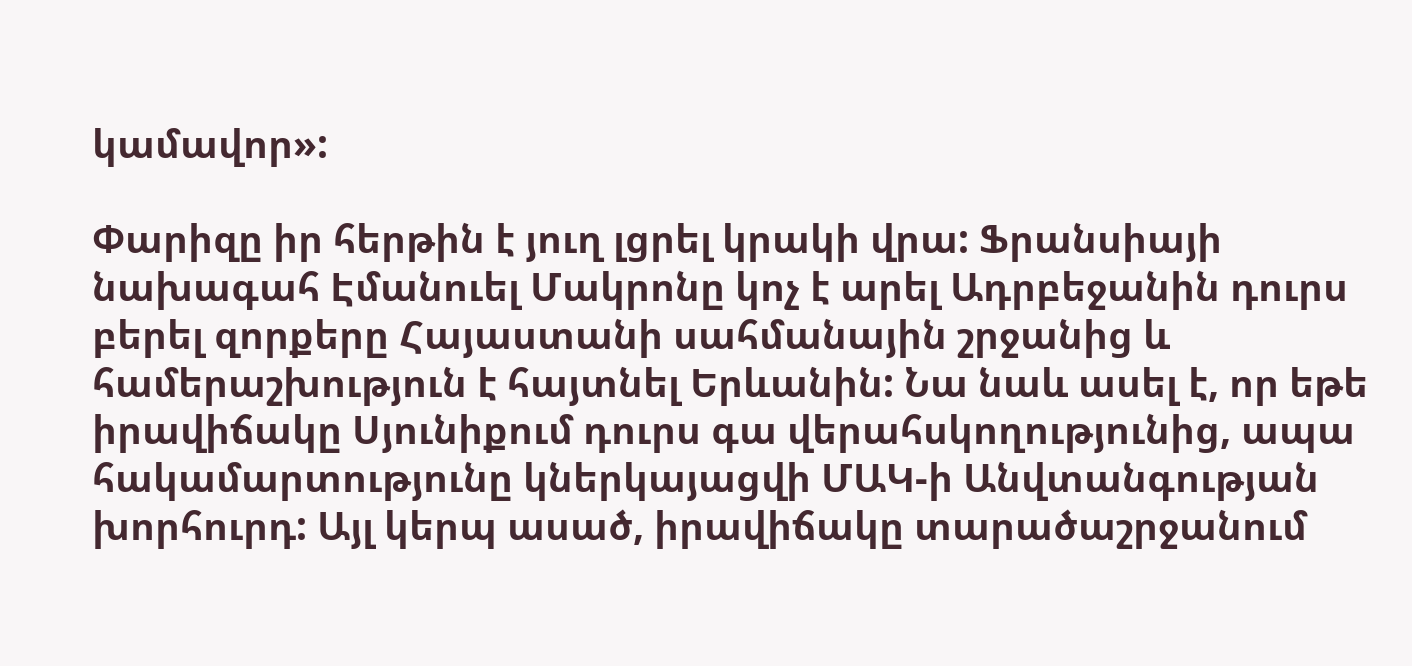կամավոր»:

Փարիզը իր հերթին է յուղ լցրել կրակի վրա: Ֆրանսիայի նախագահ Էմանուել Մակրոնը կոչ է արել Ադրբեջանին դուրս բերել զորքերը Հայաստանի սահմանային շրջանից և համերաշխություն է հայտնել Երևանին: Նա նաև ասել է, որ եթե իրավիճակը Սյունիքում դուրս գա վերահսկողությունից, ապա հակամարտությունը կներկայացվի ՄԱԿ-ի Անվտանգության խորհուրդ: Այլ կերպ ասած, իրավիճակը տարածաշրջանում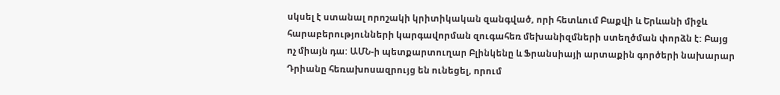սկսել է ստանալ որոշակի կրիտիկական զանգված, որի հետևում Բաքվի և Երևանի միջև հարաբերությունների կարգավորման զուգահեռ մեխանիզմների ստեղծման փորձն է: Բայց ոչ միայն դա: ԱՄՆ-ի պետքարտուղար Բլինկենը և Ֆրանսիայի արտաքին գործերի նախարար Դրիանը հեռախոսազրույց են ունեցել, որում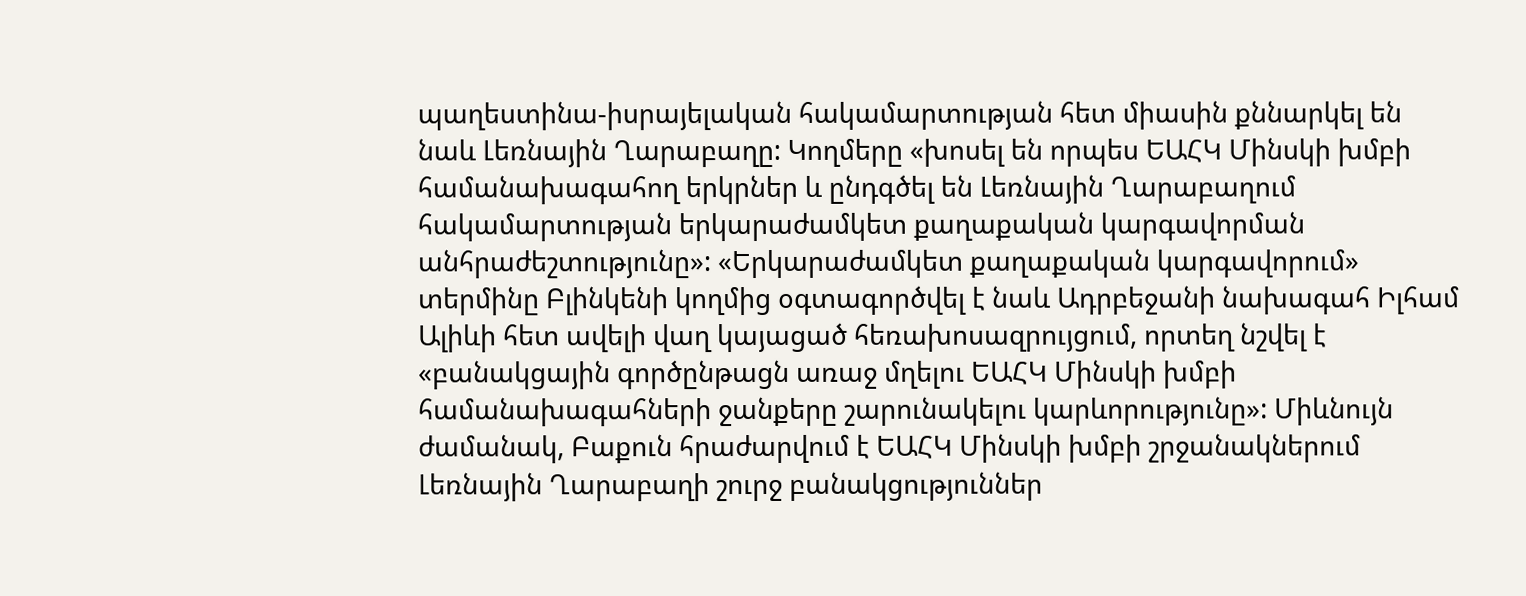պաղեստինա-իսրայելական հակամարտության հետ միասին քննարկել են նաև Լեռնային Ղարաբաղը: Կողմերը «խոսել են որպես ԵԱՀԿ Մինսկի խմբի համանախագահող երկրներ և ընդգծել են Լեռնային Ղարաբաղում հակամարտության երկարաժամկետ քաղաքական կարգավորման անհրաժեշտությունը»: «Երկարաժամկետ քաղաքական կարգավորում» տերմինը Բլինկենի կողմից օգտագործվել է նաև Ադրբեջանի նախագահ Իլհամ Ալիևի հետ ավելի վաղ կայացած հեռախոսազրույցում, որտեղ նշվել է «բանակցային գործընթացն առաջ մղելու ԵԱՀԿ Մինսկի խմբի համանախագահների ջանքերը շարունակելու կարևորությունը»: Միևնույն ժամանակ, Բաքուն հրաժարվում է ԵԱՀԿ Մինսկի խմբի շրջանակներում Լեռնային Ղարաբաղի շուրջ բանակցություններ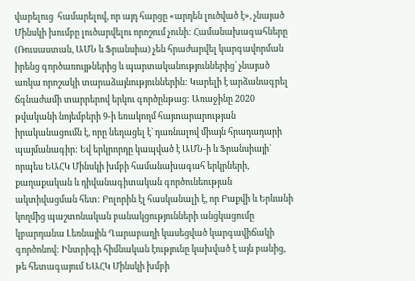վարելուց  համարելով, որ այդ հարցը «արդեն լուծված է», չնայած Մինսկի խումբը լուծարվելու որոշում չունի: Համանախագահները (Ռուսաստան, ԱՄՆ և Ֆրանսիա) չեն հրաժարվել կարգավորման իրենց գործառույթներից և պարտականություններից՝ չնայած առկա որոշակի տարաձայնություններին: Կարելի է արձանագրել ճգնաժամի տարրերով երկու գործընթաց: Առաջինը 2020 թվականի նոյեմբերի 9-ի եռակողմ հայտարարության իրականացումն է, որը նեղացել է` դառնալով միայն հրադադարի պայմանագիր: Եվ երկրորդը կապված է ԱՄՆ-ի և Ֆրանսիայի` որպես ԵԱՀԿ Մինսկի խմբի համանախագահ երկրների, քաղաքական և դիվանագիտական գործունեության ակտիվացման հետ: Բոլորին էլ հասկանալի է, որ Բաքվի և Երևանի կողմից պաշտոնական բանակցությունների անցկացումը կբարդանա Լեռնային Ղարաբաղի կասեցված կարգավիճակի գործոնով: Ինտրիգի հիմնական էությունը կախված է այն բանից, թե հետագայում ԵԱՀԿ Մինսկի խմբի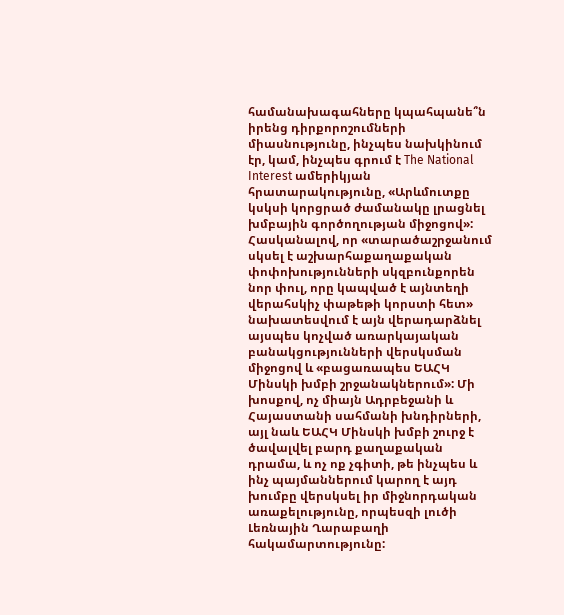համանախագահները կպահպանե՞ն իրենց դիրքորոշումների միասնությունը, ինչպես նախկինում էր, կամ, ինչպես գրում է The National Interest ամերիկյան հրատարակությունը, «Արևմուտքը կսկսի կորցրած ժամանակը լրացնել խմբային գործողության միջոցով»: Հասկանալով, որ «տարածաշրջանում սկսել է աշխարհաքաղաքական փոփոխությունների սկզբունքորեն նոր փուլ, որը կապված է այնտեղի վերահսկիչ փաթեթի կորստի հետ» նախատեսվում է այն վերադարձնել այսպես կոչված առարկայական բանակցությունների վերսկսման միջոցով և «բացառապես ԵԱՀԿ Մինսկի խմբի շրջանակներում»: Մի խոսքով, ոչ միայն Ադրբեջանի և Հայաստանի սահմանի խնդիրների, այլ նաև ԵԱՀԿ Մինսկի խմբի շուրջ է ծավալվել բարդ քաղաքական դրամա, և ոչ ոք չգիտի, թե ինչպես և ինչ պայմաններում կարող է այդ խումբը վերսկսել իր միջնորդական առաքելությունը, որպեսզի լուծի Լեռնային Ղարաբաղի հակամարտությունը: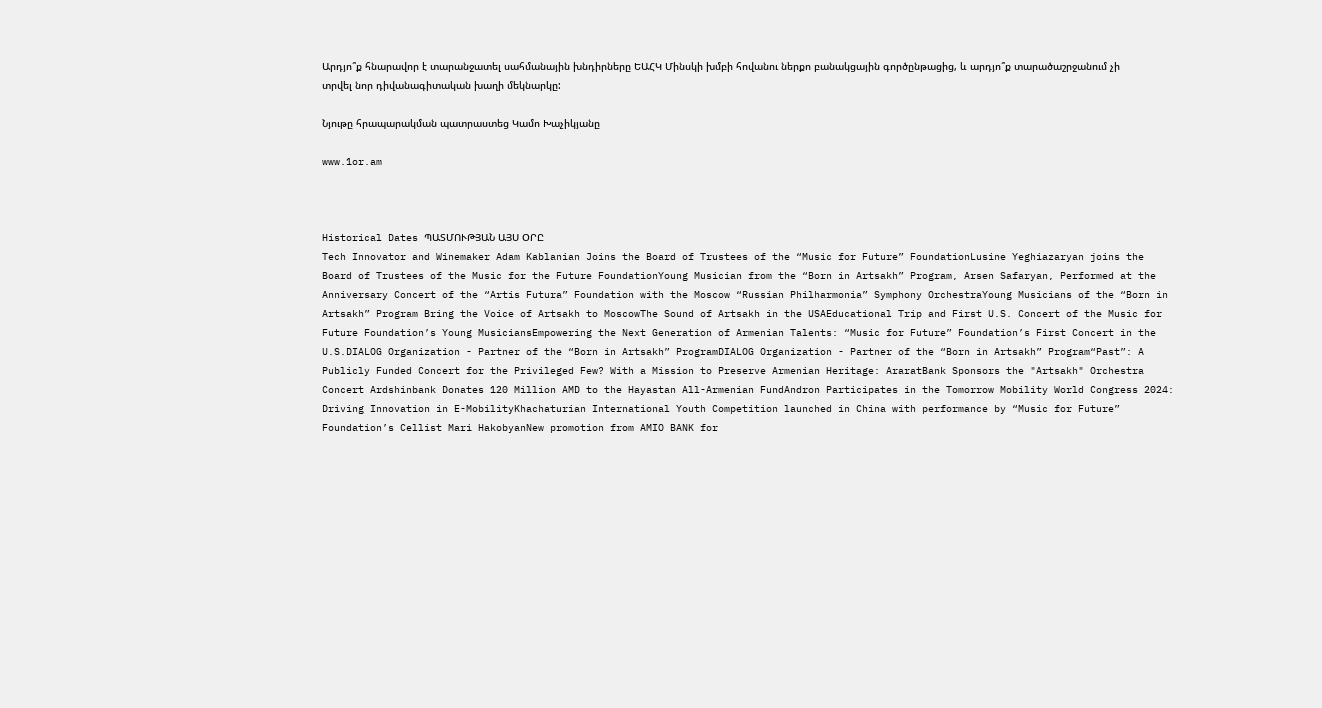Արդյո՞ք հնարավոր է տարանջատել սահմանային խնդիրները ԵԱՀԿ Մինսկի խմբի հովանու ներքո բանակցային գործընթացից, և արդյո՞ք տարածաշրջանում չի տրվել նոր դիվանագիտական խաղի մեկնարկը:

Նյութը հրապարակման պատրաստեց Կամո Խաչիկյանը

www.1or.am



Historical Dates ՊԱՏՄՈՒԹՅԱՆ ԱՅՍ ՕՐԸ
Tech Innovator and Winemaker Adam Kablanian Joins the Board of Trustees of the “Music for Future” FoundationLusine Yeghiazaryan joins the Board of Trustees of the Music for the Future FoundationYoung Musician from the “Born in Artsakh” Program, Arsen Safaryan, Performed at the Anniversary Concert of the “Artis Futura” Foundation with the Moscow “Russian Philharmonia” Symphony OrchestraYoung Musicians of the “Born in Artsakh” Program Bring the Voice of Artsakh to MoscowThe Sound of Artsakh in the USAEducational Trip and First U.S. Concert of the Music for Future Foundation’s Young MusiciansEmpowering the Next Generation of Armenian Talents: “Music for Future” Foundation’s First Concert in the U.S.DIALOG Organization - Partner of the “Born in Artsakh” ProgramDIALOG Organization - Partner of the “Born in Artsakh” Program“Past”: A Publicly Funded Concert for the Privileged Few? With a Mission to Preserve Armenian Heritage: AraratBank Sponsors the "Artsakh" Orchestra Concert Ardshinbank Donates 120 Million AMD to the Hayastan All-Armenian FundAndron Participates in the Tomorrow Mobility World Congress 2024: Driving Innovation in E-MobilityKhachaturian International Youth Competition launched in China with performance by “Music for Future” Foundation’s Cellist Mari HakobyanNew promotion from AMIO BANK for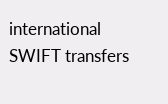international SWIFT transfers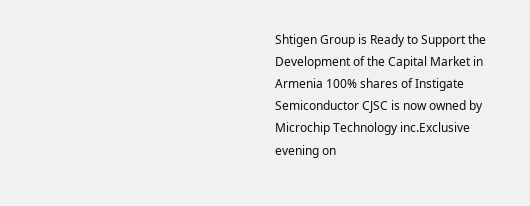Shtigen Group is Ready to Support the Development of the Capital Market in Armenia 100% shares of Instigate Semiconductor CJSC is now owned by Microchip Technology inc.Exclusive evening on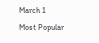March 1
Most Popular